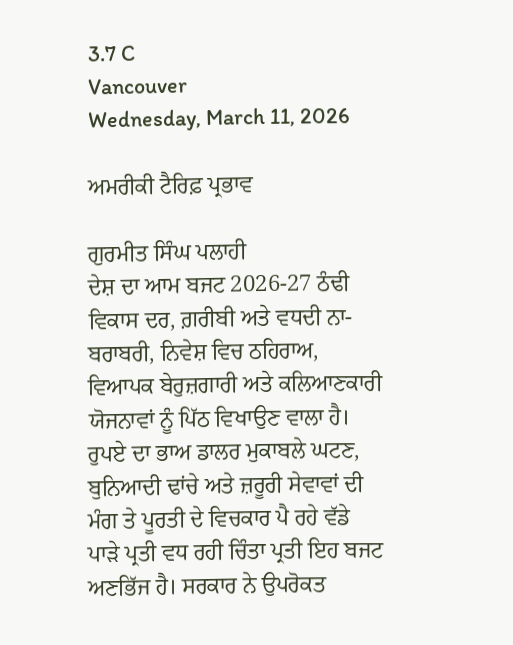3.7 C
Vancouver
Wednesday, March 11, 2026

ਅਮਰੀਕੀ ਟੈਰਿਫ਼ ਪ੍ਰਭਾਵ

ਗੁਰਮੀਤ ਸਿੰਘ ਪਲਾਹੀ
ਦੇਸ਼ ਦਾ ਆਮ ਬਜਟ 2026-27 ਠੰਢੀ ਵਿਕਾਸ ਦਰ, ਗ਼ਰੀਬੀ ਅਤੇ ਵਧਦੀ ਨਾ-ਬਰਾਬਰੀ, ਨਿਵੇਸ਼ ਵਿਚ ਠਹਿਰਾਅ, ਵਿਆਪਕ ਬੇਰੁਜ਼ਗਾਰੀ ਅਤੇ ਕਲਿਆਣਕਾਰੀ ਯੋਜਨਾਵਾਂ ਨੂੰ ਪਿੱਠ ਵਿਖਾਉਣ ਵਾਲਾ ਹੈ। ਰੁਪਏ ਦਾ ਭਾਅ ਡਾਲਰ ਮੁਕਾਬਲੇ ਘਟਣ, ਬੁਨਿਆਦੀ ਢਾਂਚੇ ਅਤੇ ਜ਼ਰੂਰੀ ਸੇਵਾਵਾਂ ਦੀ ਮੰਗ ਤੇ ਪੂਰਤੀ ਦੇ ਵਿਚਕਾਰ ਪੈ ਰਹੇ ਵੱਡੇ ਪਾੜੇ ਪ੍ਰਤੀ ਵਧ ਰਹੀ ਚਿੰਤਾ ਪ੍ਰਤੀ ਇਹ ਬਜਟ ਅਣਭਿੱਜ ਹੈ। ਸਰਕਾਰ ਨੇ ਉਪਰੋਕਤ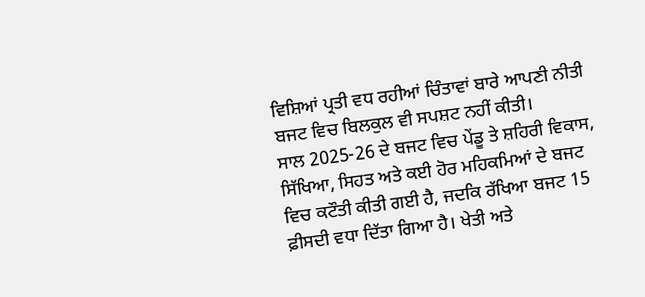ਵਿਸ਼ਿਆਂ ਪ੍ਰਤੀ ਵਧ ਰਹੀਆਂ ਚਿੰਤਾਵਾਂ ਬਾਰੇ ਆਪਣੀ ਨੀਤੀ ਬਜਟ ਵਿਚ ਬਿਲਕੁਲ ਵੀ ਸਪਸ਼ਟ ਨਹੀਂ ਕੀਤੀ।
ਸਾਲ 2025-26 ਦੇ ਬਜਟ ਵਿਚ ਪੇਂਡੂ ਤੇ ਸ਼ਹਿਰੀ ਵਿਕਾਸ, ਸਿੱਖਿਆ, ਸਿਹਤ ਅਤੇ ਕਈ ਹੋਰ ਮਹਿਕਮਿਆਂ ਦੇ ਬਜਟ ਵਿਚ ਕਟੌਤੀ ਕੀਤੀ ਗਈ ਹੈ, ਜਦਕਿ ਰੱਖਿਆ ਬਜਟ 15 ਫ਼ੀਸਦੀ ਵਧਾ ਦਿੱਤਾ ਗਿਆ ਹੈ। ਖੇਤੀ ਅਤੇ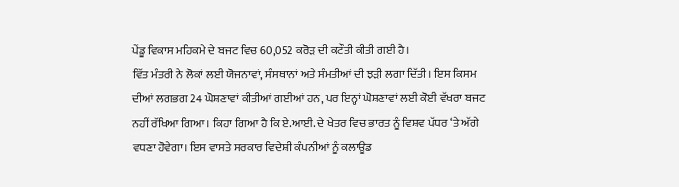ਪੇਂਡੂ ਵਿਕਾਸ ਮਹਿਕਮੇ ਦੇ ਬਜਟ ਵਿਚ 60,052 ਕਰੋੜ ਦੀ ਕਟੌਤੀ ਕੀਤੀ ਗਈ ਹੈ।
ਵਿੱਤ ਮੰਤਰੀ ਨੇ ਲੋਕਾਂ ਲਈ ਯੋਜਨਾਵਾਂ, ਸੰਸਥਾਨਾਂ ਅਤੇ ਸੰਮਤੀਆਂ ਦੀ ਝੜੀ ਲਗਾ ਦਿੱਤੀ। ਇਸ ਕਿਸਮ ਦੀਆਂ ਲਗਭਗ 24 ਘੋਸ਼ਣਾਵਾਂ ਕੀਤੀਆਂ ਗਈਆਂ ਹਨ, ਪਰ ਇਨ੍ਹਾਂ ਘੋਸ਼ਣਾਵਾਂ ਲਈ ਕੋਈ ਵੱਖਰਾ ਬਜਟ ਨਹੀਂ ਰੱਖਿਆ ਗਿਆ। ਕਿਹਾ ਗਿਆ ਹੈ ਕਿ ਏ.ਆਈ. ਦੇ ਖੇਤਰ ਵਿਚ ਭਾਰਤ ਨੂੰ ਵਿਸ਼ਵ ਪੱਧਰ ‘ਤੇ ਅੱਗੇ ਵਧਣਾ ਹੋਵੇਗਾ। ਇਸ ਵਾਸਤੇ ਸਰਕਾਰ ਵਿਦੇਸ਼ੀ ਕੰਪਨੀਆਂ ਨੂੰ ਕਲਾਊਡ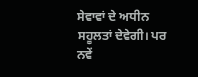ਸੇਵਾਵਾਂ ਦੇ ਅਧੀਨ ਸਹੂਲਤਾਂ ਦੇਵੇਗੀ। ਪਰ ਨਵੇਂ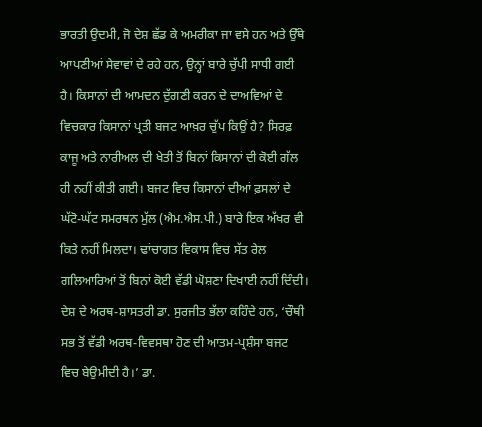ਭਾਰਤੀ ਉਦਮੀ, ਜੋ ਦੇਸ਼ ਛੱਡ ਕੇ ਅਮਰੀਕਾ ਜਾ ਵਸੇ ਹਨ ਅਤੇ ਉੱਥੇ ਆਪਣੀਆਂ ਸੇਵਾਵਾਂ ਦੇ ਰਹੇ ਹਨ, ਉਨ੍ਹਾਂ ਬਾਰੇ ਚੁੱਪੀ ਸਾਧੀ ਗਈ ਹੈ। ਕਿਸਾਨਾਂ ਦੀ ਆਮਦਨ ਦੁੱਗਣੀ ਕਰਨ ਦੇ ਦਾਅਵਿਆਂ ਦੇ ਵਿਚਕਾਰ ਕਿਸਾਨਾਂ ਪ੍ਰਤੀ ਬਜਟ ਆਖ਼ਰ ਚੁੱਪ ਕਿਉਂ ਹੈ? ਸਿਰਫ਼ ਕਾਜੂ ਅਤੇ ਨਾਰੀਅਲ ਦੀ ਖੇਤੀ ਤੋਂ ਬਿਨਾਂ ਕਿਸਾਨਾਂ ਦੀ ਕੋਈ ਗੱਲ ਹੀ ਨਹੀਂ ਕੀਤੀ ਗਈ। ਬਜਟ ਵਿਚ ਕਿਸਾਨਾਂ ਦੀਆਂ ਫ਼ਸਲਾਂ ਦੇ ਘੱਟੋ-ਘੱਟ ਸਮਰਥਨ ਮੁੱਲ (ਐਮ.ਐਸ.ਪੀ.) ਬਾਰੇ ਇਕ ਅੱਖਰ ਵੀ ਕਿਤੇ ਨਹੀਂ ਮਿਲਦਾ। ਢਾਂਚਾਗਤ ਵਿਕਾਸ ਵਿਚ ਸੱਤ ਰੇਲ ਗਲਿਆਰਿਆਂ ਤੋਂ ਬਿਨਾਂ ਕੋਈ ਵੱਡੀ ਘੋਸ਼ਣਾ ਦਿਖਾਈ ਨਹੀਂ ਦਿੰਦੀ। ਦੇਸ਼ ਦੇ ਅਰਥ-ਸ਼ਾਸਤਰੀ ਡਾ. ਸੁਰਜੀਤ ਭੱਲਾ ਕਹਿੰਦੇ ਹਨ, ‘ਚੌਥੀ ਸਭ ਤੋਂ ਵੱਡੀ ਅਰਥ-ਵਿਵਸਥਾ ਹੋਣ ਦੀ ਆਤਮ-ਪ੍ਰਸ਼ੰਸਾ ਬਜਟ ਵਿਚ ਬੇਉਮੀਦੀ ਹੈ।’ ਡਾ.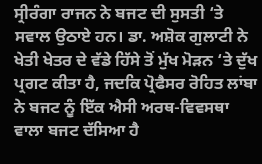ਸ੍ਰੀਰੰਗਾ ਰਾਜਨ ਨੇ ਬਜਟ ਦੀ ਸੁਸਤੀ ‘ਤੇ ਸਵਾਲ ਉਠਾਏ ਹਨ। ਡਾ. ਅਸ਼ੋਕ ਗੁਲਾਟੀ ਨੇ ਖੇਤੀ ਖੇਤਰ ਦੇ ਵੱਡੇ ਹਿੱਸੇ ਤੋਂ ਮੁੱਖ ਮੋੜਨ ‘ਤੇ ਦੁੱਖ ਪ੍ਰਗਟ ਕੀਤਾ ਹੈ, ਜਦਕਿ ਪ੍ਰੋਫੈਸਰ ਰੋਹਿਤ ਲਾਂਬਾ ਨੇ ਬਜਟ ਨੂੰ ਇੱਕ ਐਸੀ ਅਰਥ-ਵਿਵਸਥਾ ਵਾਲਾ ਬਜਟ ਦੱਸਿਆ ਹੈ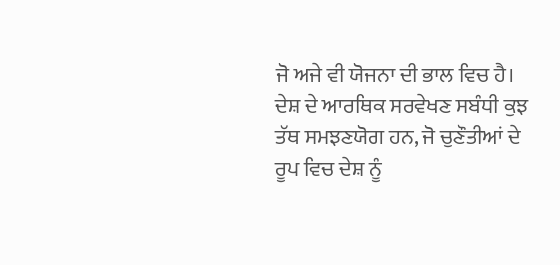ਜੋ ਅਜੇ ਵੀ ਯੋਜਨਾ ਦੀ ਭਾਲ ਵਿਚ ਹੈ।
ਦੇਸ਼ ਦੇ ਆਰਥਿਕ ਸਰਵੇਖਣ ਸਬੰਧੀ ਕੁਝ ਤੱਥ ਸਮਝਣਯੋਗ ਹਨ, ਜੋ ਚੁਣੌਤੀਆਂ ਦੇ ਰੂਪ ਵਿਚ ਦੇਸ਼ ਨੂੰ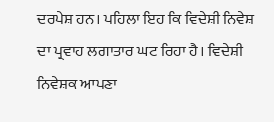ਦਰਪੇਸ਼ ਹਨ। ਪਹਿਲਾ ਇਹ ਕਿ ਵਿਦੇਸ਼ੀ ਨਿਵੇਸ਼ ਦਾ ਪ੍ਰਵਾਹ ਲਗਾਤਾਰ ਘਟ ਰਿਹਾ ਹੈ। ਵਿਦੇਸ਼ੀ ਨਿਵੇਸ਼ਕ ਆਪਣਾ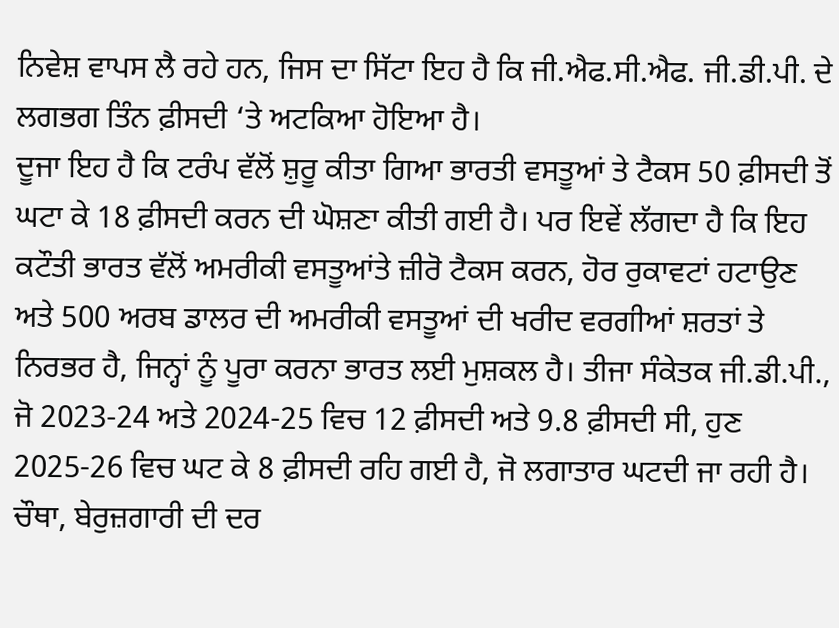ਨਿਵੇਸ਼ ਵਾਪਸ ਲੈ ਰਹੇ ਹਨ, ਜਿਸ ਦਾ ਸਿੱਟਾ ਇਹ ਹੈ ਕਿ ਜੀ.ਐਫ.ਸੀ.ਐਫ. ਜੀ.ਡੀ.ਪੀ. ਦੇ ਲਗਭਗ ਤਿੰਨ ਫ਼ੀਸਦੀ ‘ਤੇ ਅਟਕਿਆ ਹੋਇਆ ਹੈ।
ਦੂਜਾ ਇਹ ਹੈ ਕਿ ਟਰੰਪ ਵੱਲੋਂ ਸ਼ੁਰੂ ਕੀਤਾ ਗਿਆ ਭਾਰਤੀ ਵਸਤੂਆਂ ਤੇ ਟੈਕਸ 50 ਫ਼ੀਸਦੀ ਤੋਂ ਘਟਾ ਕੇ 18 ਫ਼ੀਸਦੀ ਕਰਨ ਦੀ ਘੋਸ਼ਣਾ ਕੀਤੀ ਗਈ ਹੈ। ਪਰ ਇਵੇਂ ਲੱਗਦਾ ਹੈ ਕਿ ਇਹ ਕਟੌਤੀ ਭਾਰਤ ਵੱਲੋਂ ਅਮਰੀਕੀ ਵਸਤੂਆਂਤੇ ਜ਼ੀਰੋ ਟੈਕਸ ਕਰਨ, ਹੋਰ ਰੁਕਾਵਟਾਂ ਹਟਾਉਣ ਅਤੇ 500 ਅਰਬ ਡਾਲਰ ਦੀ ਅਮਰੀਕੀ ਵਸਤੂਆਂ ਦੀ ਖਰੀਦ ਵਰਗੀਆਂ ਸ਼ਰਤਾਂ ਤੇ ਨਿਰਭਰ ਹੈ, ਜਿਨ੍ਹਾਂ ਨੂੰ ਪੂਰਾ ਕਰਨਾ ਭਾਰਤ ਲਈ ਮੁਸ਼ਕਲ ਹੈ। ਤੀਜਾ ਸੰਕੇਤਕ ਜੀ.ਡੀ.ਪੀ., ਜੋ 2023-24 ਅਤੇ 2024-25 ਵਿਚ 12 ਫ਼ੀਸਦੀ ਅਤੇ 9.8 ਫ਼ੀਸਦੀ ਸੀ, ਹੁਣ 2025-26 ਵਿਚ ਘਟ ਕੇ 8 ਫ਼ੀਸਦੀ ਰਹਿ ਗਈ ਹੈ, ਜੋ ਲਗਾਤਾਰ ਘਟਦੀ ਜਾ ਰਹੀ ਹੈ। ਚੌਥਾ, ਬੇਰੁਜ਼ਗਾਰੀ ਦੀ ਦਰ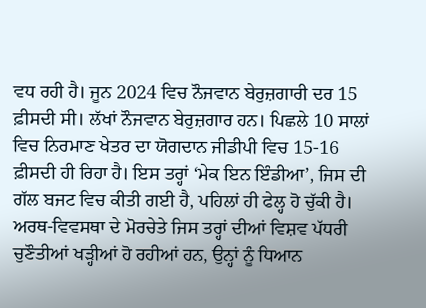ਵਧ ਰਹੀ ਹੈ। ਜੂਨ 2024 ਵਿਚ ਨੌਜਵਾਨ ਬੇਰੁਜ਼ਗਾਰੀ ਦਰ 15 ਫ਼ੀਸਦੀ ਸੀ। ਲੱਖਾਂ ਨੌਜਵਾਨ ਬੇਰੁਜ਼ਗਾਰ ਹਨ। ਪਿਛਲੇ 10 ਸਾਲਾਂ ਵਿਚ ਨਿਰਮਾਣ ਖੇਤਰ ਦਾ ਯੋਗਦਾਨ ਜੀਡੀਪੀ ਵਿਚ 15-16 ਫ਼ੀਸਦੀ ਹੀ ਰਿਹਾ ਹੈ। ਇਸ ਤਰ੍ਹਾਂ ‘ਮੇਕ ਇਨ ਇੰਡੀਆ’, ਜਿਸ ਦੀ ਗੱਲ ਬਜਟ ਵਿਚ ਕੀਤੀ ਗਈ ਹੈ, ਪਹਿਲਾਂ ਹੀ ਫੇਲ੍ਹ ਹੋ ਚੁੱਕੀ ਹੈ। ਅਰਥ-ਵਿਵਸਥਾ ਦੇ ਮੋਰਚੇਤੇ ਜਿਸ ਤਰ੍ਹਾਂ ਦੀਆਂ ਵਿਸ਼ਵ ਪੱਧਰੀ ਚੁਣੌਤੀਆਂ ਖੜ੍ਹੀਆਂ ਹੋ ਰਹੀਆਂ ਹਨ, ਉਨ੍ਹਾਂ ਨੂੰ ਧਿਆਨ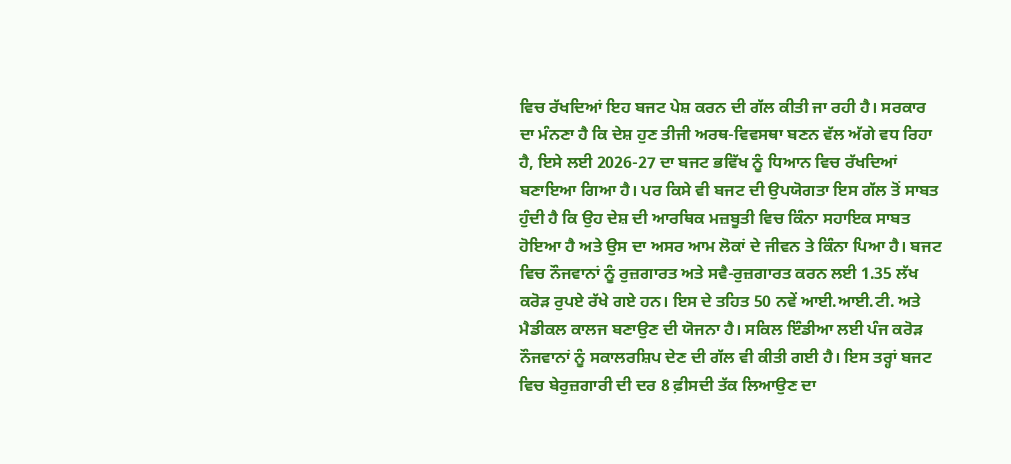ਵਿਚ ਰੱਖਦਿਆਂ ਇਹ ਬਜਟ ਪੇਸ਼ ਕਰਨ ਦੀ ਗੱਲ ਕੀਤੀ ਜਾ ਰਹੀ ਹੈ। ਸਰਕਾਰ ਦਾ ਮੰਨਣਾ ਹੈ ਕਿ ਦੇਸ਼ ਹੁਣ ਤੀਜੀ ਅਰਥ-ਵਿਵਸਥਾ ਬਣਨ ਵੱਲ ਅੱਗੇ ਵਧ ਰਿਹਾ ਹੈ, ਇਸੇ ਲਈ 2026-27 ਦਾ ਬਜਟ ਭਵਿੱਖ ਨੂੰ ਧਿਆਨ ਵਿਚ ਰੱਖਦਿਆਂ ਬਣਾਇਆ ਗਿਆ ਹੈ। ਪਰ ਕਿਸੇ ਵੀ ਬਜਟ ਦੀ ਉਪਯੋਗਤਾ ਇਸ ਗੱਲ ਤੋਂ ਸਾਬਤ ਹੁੰਦੀ ਹੈ ਕਿ ਉਹ ਦੇਸ਼ ਦੀ ਆਰਥਿਕ ਮਜ਼ਬੂਤੀ ਵਿਚ ਕਿੰਨਾ ਸਹਾਇਕ ਸਾਬਤ ਹੋਇਆ ਹੈ ਅਤੇ ਉਸ ਦਾ ਅਸਰ ਆਮ ਲੋਕਾਂ ਦੇ ਜੀਵਨ ਤੇ ਕਿੰਨਾ ਪਿਆ ਹੈ। ਬਜਟ ਵਿਚ ਨੌਜਵਾਨਾਂ ਨੂੰ ਰੁਜ਼ਗਾਰਤ ਅਤੇ ਸਵੈ-ਰੁਜ਼ਗਾਰਤ ਕਰਨ ਲਈ 1.35 ਲੱਖ ਕਰੋੜ ਰੁਪਏ ਰੱਖੇ ਗਏ ਹਨ। ਇਸ ਦੇ ਤਹਿਤ 50 ਨਵੇਂ ਆਈ.ਆਈ.ਟੀ. ਅਤੇ ਮੈਡੀਕਲ ਕਾਲਜ ਬਣਾਉਣ ਦੀ ਯੋਜਨਾ ਹੈ। ਸਕਿਲ ਇੰਡੀਆ ਲਈ ਪੰਜ ਕਰੋੜ ਨੌਜਵਾਨਾਂ ਨੂੰ ਸਕਾਲਰਸ਼ਿਪ ਦੇਣ ਦੀ ਗੱਲ ਵੀ ਕੀਤੀ ਗਈ ਹੈ। ਇਸ ਤਰ੍ਹਾਂ ਬਜਟ ਵਿਚ ਬੇਰੁਜ਼ਗਾਰੀ ਦੀ ਦਰ 8 ਫ਼ੀਸਦੀ ਤੱਕ ਲਿਆਉਣ ਦਾ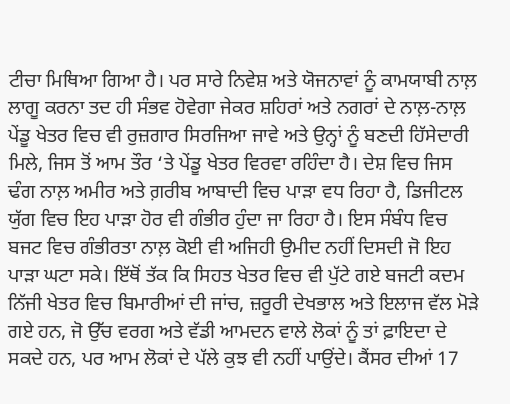ਟੀਚਾ ਮਿਥਿਆ ਗਿਆ ਹੈ। ਪਰ ਸਾਰੇ ਨਿਵੇਸ਼ ਅਤੇ ਯੋਜਨਾਵਾਂ ਨੂੰ ਕਾਮਯਾਬੀ ਨਾਲ਼ ਲਾਗੂ ਕਰਨਾ ਤਦ ਹੀ ਸੰਭਵ ਹੋਵੇਗਾ ਜੇਕਰ ਸ਼ਹਿਰਾਂ ਅਤੇ ਨਗਰਾਂ ਦੇ ਨਾਲ਼-ਨਾਲ਼ ਪੇਂਡੂ ਖੇਤਰ ਵਿਚ ਵੀ ਰੁਜ਼ਗਾਰ ਸਿਰਜਿਆ ਜਾਵੇ ਅਤੇ ਉਨ੍ਹਾਂ ਨੂੰ ਬਣਦੀ ਹਿੱਸੇਦਾਰੀ ਮਿਲੇ, ਜਿਸ ਤੋਂ ਆਮ ਤੌਰ ‘ਤੇ ਪੇਂਡੂ ਖੇਤਰ ਵਿਰਵਾ ਰਹਿੰਦਾ ਹੈ। ਦੇਸ਼ ਵਿਚ ਜਿਸ ਢੰਗ ਨਾਲ਼ ਅਮੀਰ ਅਤੇ ਗ਼ਰੀਬ ਆਬਾਦੀ ਵਿਚ ਪਾੜਾ ਵਧ ਰਿਹਾ ਹੈ, ਡਿਜੀਟਲ ਯੁੱਗ ਵਿਚ ਇਹ ਪਾੜਾ ਹੋਰ ਵੀ ਗੰਭੀਰ ਹੁੰਦਾ ਜਾ ਰਿਹਾ ਹੈ। ਇਸ ਸੰਬੰਧ ਵਿਚ ਬਜਟ ਵਿਚ ਗੰਭੀਰਤਾ ਨਾਲ਼ ਕੋਈ ਵੀ ਅਜਿਹੀ ਉਮੀਦ ਨਹੀਂ ਦਿਸਦੀ ਜੋ ਇਹ ਪਾੜਾ ਘਟਾ ਸਕੇ। ਇੱਥੋਂ ਤੱਕ ਕਿ ਸਿਹਤ ਖੇਤਰ ਵਿਚ ਵੀ ਪੁੱਟੇ ਗਏ ਬਜਟੀ ਕਦਮ ਨਿੱਜੀ ਖੇਤਰ ਵਿਚ ਬਿਮਾਰੀਆਂ ਦੀ ਜਾਂਚ, ਜ਼ਰੂਰੀ ਦੇਖਭਾਲ ਅਤੇ ਇਲਾਜ ਵੱਲ ਮੋੜੇ ਗਏ ਹਨ, ਜੋ ਉੱਚ ਵਰਗ ਅਤੇ ਵੱਡੀ ਆਮਦਨ ਵਾਲੇ ਲੋਕਾਂ ਨੂੰ ਤਾਂ ਫ਼ਾਇਦਾ ਦੇ ਸਕਦੇ ਹਨ, ਪਰ ਆਮ ਲੋਕਾਂ ਦੇ ਪੱਲੇ ਕੁਝ ਵੀ ਨਹੀਂ ਪਾਉਂਦੇ। ਕੈਂਸਰ ਦੀਆਂ 17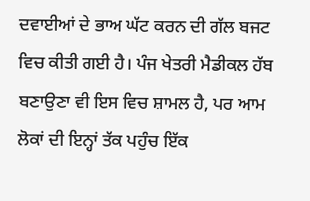ਦਵਾਈਆਂ ਦੇ ਭਾਅ ਘੱਟ ਕਰਨ ਦੀ ਗੱਲ ਬਜਟ ਵਿਚ ਕੀਤੀ ਗਈ ਹੈ। ਪੰਜ ਖੇਤਰੀ ਮੈਡੀਕਲ ਹੱਬ ਬਣਾਉਣਾ ਵੀ ਇਸ ਵਿਚ ਸ਼ਾਮਲ ਹੈ, ਪਰ ਆਮ ਲੋਕਾਂ ਦੀ ਇਨ੍ਹਾਂ ਤੱਕ ਪਹੁੰਚ ਇੱਕ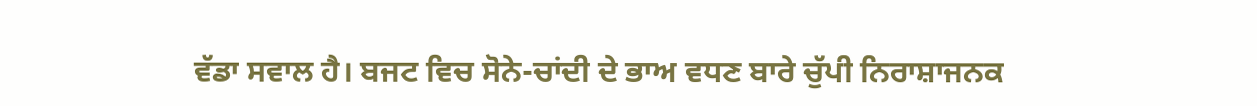ਵੱਡਾ ਸਵਾਲ ਹੈ। ਬਜਟ ਵਿਚ ਸੋਨੇ-ਚਾਂਦੀ ਦੇ ਭਾਅ ਵਧਣ ਬਾਰੇ ਚੁੱਪੀ ਨਿਰਾਸ਼ਾਜਨਕ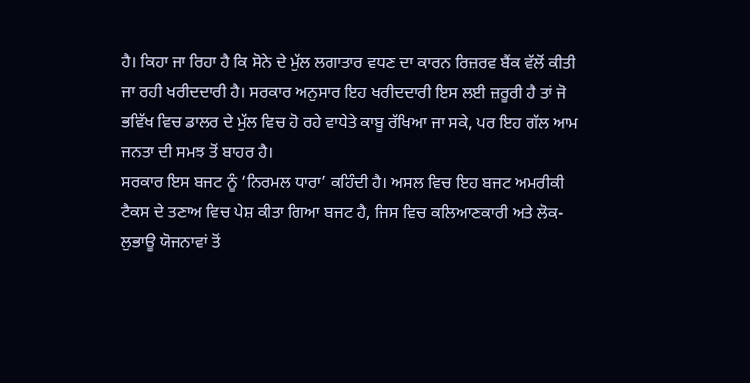ਹੈ। ਕਿਹਾ ਜਾ ਰਿਹਾ ਹੈ ਕਿ ਸੋਨੇ ਦੇ ਮੁੱਲ ਲਗਾਤਾਰ ਵਧਣ ਦਾ ਕਾਰਨ ਰਿਜ਼ਰਵ ਬੈਂਕ ਵੱਲੋਂ ਕੀਤੀ ਜਾ ਰਹੀ ਖਰੀਦਦਾਰੀ ਹੈ। ਸਰਕਾਰ ਅਨੁਸਾਰ ਇਹ ਖਰੀਦਦਾਰੀ ਇਸ ਲਈ ਜ਼ਰੂਰੀ ਹੈ ਤਾਂ ਜੋ ਭਵਿੱਖ ਵਿਚ ਡਾਲਰ ਦੇ ਮੁੱਲ ਵਿਚ ਹੋ ਰਹੇ ਵਾਧੇਤੇ ਕਾਬੂ ਰੱਖਿਆ ਜਾ ਸਕੇ, ਪਰ ਇਹ ਗੱਲ ਆਮ ਜਨਤਾ ਦੀ ਸਮਝ ਤੋਂ ਬਾਹਰ ਹੈ।
ਸਰਕਾਰ ਇਸ ਬਜਟ ਨੂੰ ‘ਨਿਰਮਲ ਧਾਰਾ’ ਕਹਿੰਦੀ ਹੈ। ਅਸਲ ਵਿਚ ਇਹ ਬਜਟ ਅਮਰੀਕੀ ਟੈਕਸ ਦੇ ਤਣਾਅ ਵਿਚ ਪੇਸ਼ ਕੀਤਾ ਗਿਆ ਬਜਟ ਹੈ, ਜਿਸ ਵਿਚ ਕਲਿਆਣਕਾਰੀ ਅਤੇ ਲੋਕ-ਲੁਭਾਊ ਯੋਜਨਾਵਾਂ ਤੋਂ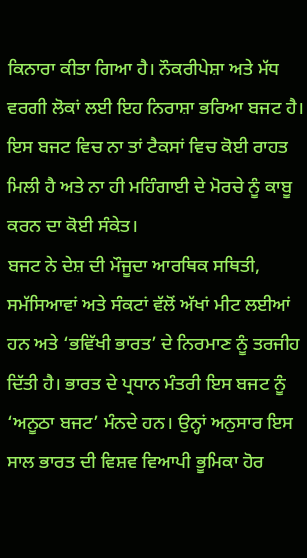ਕਿਨਾਰਾ ਕੀਤਾ ਗਿਆ ਹੈ। ਨੌਕਰੀਪੇਸ਼ਾ ਅਤੇ ਮੱਧ ਵਰਗੀ ਲੋਕਾਂ ਲਈ ਇਹ ਨਿਰਾਸ਼ਾ ਭਰਿਆ ਬਜਟ ਹੈ। ਇਸ ਬਜਟ ਵਿਚ ਨਾ ਤਾਂ ਟੈਕਸਾਂ ਵਿਚ ਕੋਈ ਰਾਹਤ ਮਿਲੀ ਹੈ ਅਤੇ ਨਾ ਹੀ ਮਹਿੰਗਾਈ ਦੇ ਮੋਰਚੇ ਨੂੰ ਕਾਬੂ ਕਰਨ ਦਾ ਕੋਈ ਸੰਕੇਤ।
ਬਜਟ ਨੇ ਦੇਸ਼ ਦੀ ਮੌਜੂਦਾ ਆਰਥਿਕ ਸਥਿਤੀ, ਸਮੱਸਿਆਵਾਂ ਅਤੇ ਸੰਕਟਾਂ ਵੱਲੋਂ ਅੱਖਾਂ ਮੀਟ ਲਈਆਂ ਹਨ ਅਤੇ ‘ਭਵਿੱਖੀ ਭਾਰਤ’ ਦੇ ਨਿਰਮਾਣ ਨੂੰ ਤਰਜੀਹ ਦਿੱਤੀ ਹੈ। ਭਾਰਤ ਦੇ ਪ੍ਰਧਾਨ ਮੰਤਰੀ ਇਸ ਬਜਟ ਨੂੰ ‘ਅਨੂਠਾ ਬਜਟ’ ਮੰਨਦੇ ਹਨ। ਉਨ੍ਹਾਂ ਅਨੁਸਾਰ ਇਸ ਸਾਲ ਭਾਰਤ ਦੀ ਵਿਸ਼ਵ ਵਿਆਪੀ ਭੂਮਿਕਾ ਹੋਰ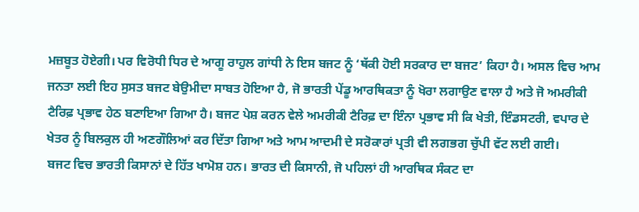ਮਜ਼ਬੂਤ ਹੋਏਗੀ। ਪਰ ਵਿਰੋਧੀ ਧਿਰ ਦੇ ਆਗੂ ਰਾਹੁਲ ਗਾਂਧੀ ਨੇ ਇਸ ਬਜਟ ਨੂੰ ‘ਥੱਕੀ ਹੋਈ ਸਰਕਾਰ ਦਾ ਬਜਟ’ ਕਿਹਾ ਹੈ। ਅਸਲ ਵਿਚ ਆਮ ਜਨਤਾ ਲਈ ਇਹ ਸੁਸਤ ਬਜਟ ਬੇਉਮੀਦਾ ਸਾਬਤ ਹੋਇਆ ਹੈ, ਜੋ ਭਾਰਤੀ ਪੇਂਡੂ ਆਰਥਿਕਤਾ ਨੂੰ ਖੋਰਾ ਲਗਾਉਣ ਵਾਲਾ ਹੈ ਅਤੇ ਜੋ ਅਮਰੀਕੀ ਟੈਰਿਫ਼ ਪ੍ਰਭਾਵ ਹੇਠ ਬਣਾਇਆ ਗਿਆ ਹੈ। ਬਜਟ ਪੇਸ਼ ਕਰਨ ਵੇਲੇ ਅਮਰੀਕੀ ਟੈਰਿਫ਼ ਦਾ ਇੰਨਾ ਪ੍ਰਭਾਵ ਸੀ ਕਿ ਖੇਤੀ, ਇੰਡਸਟਰੀ, ਵਪਾਰ ਦੇ ਖੇਤਰ ਨੂੰ ਬਿਲਕੁਲ ਹੀ ਅਣਗੌਲਿਆਂ ਕਰ ਦਿੱਤਾ ਗਿਆ ਅਤੇ ਆਮ ਆਦਮੀ ਦੇ ਸਰੋਕਾਰਾਂ ਪ੍ਰਤੀ ਵੀ ਲਗਭਗ ਚੁੱਪੀ ਵੱਟ ਲਈ ਗਈ।
ਬਜਟ ਵਿਚ ਭਾਰਤੀ ਕਿਸਾਨਾਂ ਦੇ ਹਿੱਤ ਖਾਮੋਸ਼ ਹਨ। ਭਾਰਤ ਦੀ ਕਿਸਾਨੀ, ਜੋ ਪਹਿਲਾਂ ਹੀ ਆਰਥਿਕ ਸੰਕਟ ਦਾ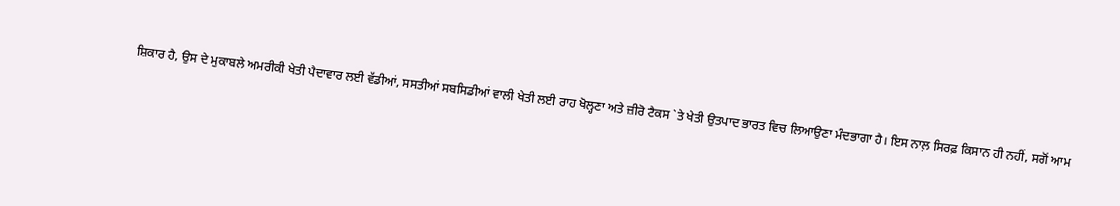ਸ਼ਿਕਾਰ ਹੈ, ਉਸ ਦੇ ਮੁਕਾਬਲੇ ਅਮਰੀਕੀ ਖੇਤੀ ਪੈਦਾਵਾਰ ਲਈ ਵੱਡੀਆਂ, ਸਸਤੀਆਂ ਸਬਸਿਡੀਆਂ ਵਾਲੀ ਖੇਤੀ ਲਈ ਰਾਹ ਖੋਲ੍ਹਣਾ ਅਤੇ ਜ਼ੀਰੋ ਟੈਕਸ `ਤੇ ਖੇਤੀ ਉਤਪਾਦ ਭਾਰਤ ਵਿਚ ਲਿਆਉਣਾ ਮੰਦਭਾਗਾ ਹੈ। ਇਸ ਨਾਲ਼ ਸਿਰਫ਼ ਕਿਸਾਨ ਹੀ ਨਹੀਂ, ਸਗੋਂ ਆਮ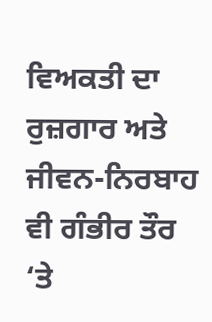ਵਿਅਕਤੀ ਦਾ ਰੁਜ਼ਗਾਰ ਅਤੇ ਜੀਵਨ-ਨਿਰਬਾਹ ਵੀ ਗੰਭੀਰ ਤੌਰ ‘ਤੇ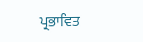ਪ੍ਰਭਾਵਿਤ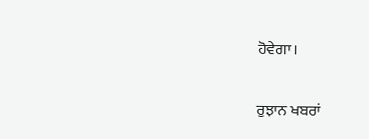ਹੋਵੇਗਾ।

ਰੁਝਾਨ ਖਬਰਾਂ